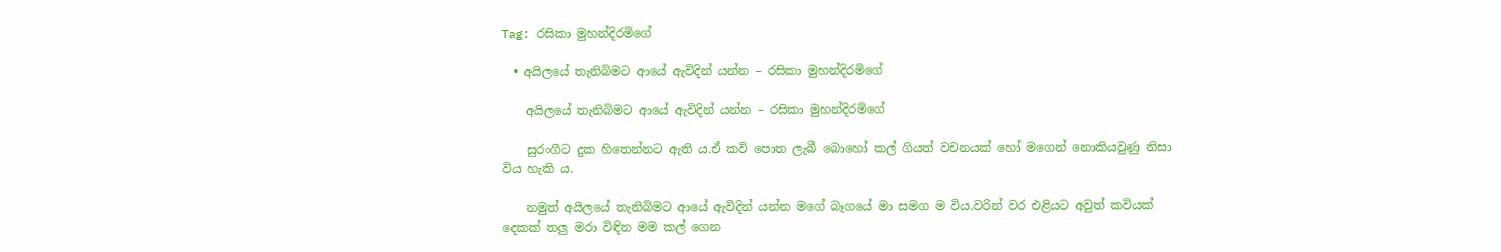Tag: රසිකා මුහන්දිරමිගේ

  • අයිලයේ තැනිබිමට ආයේ ඇවිදින් යන්න – රසිකා මුහන්දිරමිගේ

    අයිලයේ තැනිබිමට ආයේ ඇවිදින් යන්න – රසිකා මුහන්දිරමිගේ

    සුරංගීට දුක හිතෙන්නට ඇති ය.ඒ කවි පොත ලැබී බොහෝ කල් ගියත් වචනයක් හෝ මගෙන් නොකියවුණු නිසා විය හැකි ය.

    නමුත් අයිලයේ තැනිබිමට ආයේ ඇවිදින් යන්න මගේ බෑගයේ මා සමග ම විය.වරින් වර එළියට අවුත් කවියක් දෙකක් තලු මරා විඳින මම කල් ගෙන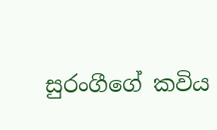සුරංගීගේ කවිය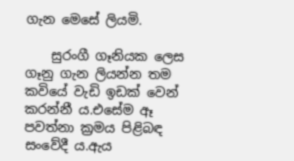ගැන මෙසේ ලියමි.

    සුරංගී ගෑනියක ලෙස ගෑනු ගැන ලියන්න තම කවියේ වැඩි ඉඩක් වෙන් කරන්නී ය.එසේම ඈ පවත්නා ක්‍රමය පිළිබඳ සංවේදී ය.ඇය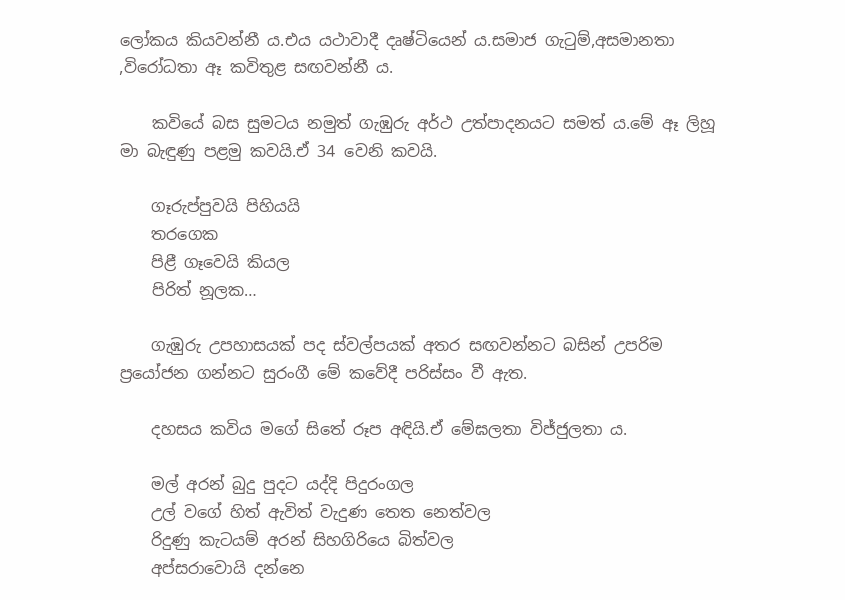ලෝකය කියවන්නී ය.එය යථාවාදී දෘෂ්ටියෙන් ය.සමාජ ගැටුම්,අසමානතා ,විරෝධතා ඈ කවිතුළ සඟවන්නී ය.

    කවියේ බස සුමටය නමුත් ගැඹුරු අ‍ර්ථ උත්පාදනයට සමත් ය.මේ ඈ ලිහූ මා බැඳුණු පළමු කවයි.ඒ 34 වෙනි කවයි.

    ගෑරුප්පුවයි පිහියයි
    තරගෙක
    පිළී ගෑවෙයි කියල
    පිරිත් නූලක…

    ගැඹුරු උපහාසයක් පද ස්වල්පයක් අතර සඟවන්නට බසින් උපරිම ප්‍රයෝජන ගන්නට සුරංගී මේ කවේදී පරිස්සං වී ඇත.

    දහසය කවිය මගේ සිතේ රූප අඳියි.ඒ මේඝලතා විජ්ජුලතා ය.

    මල් අරන් බුදු පුදට යද්දි පිදුරංගල
    උල් වගේ හිත් ඇවිත් වැදුණ තෙත නෙත්වල
    රිදුණු කැටයම් අරන් සිහගිරියෙ බිත්වල
    අප්සරාවොයි දන්නෙ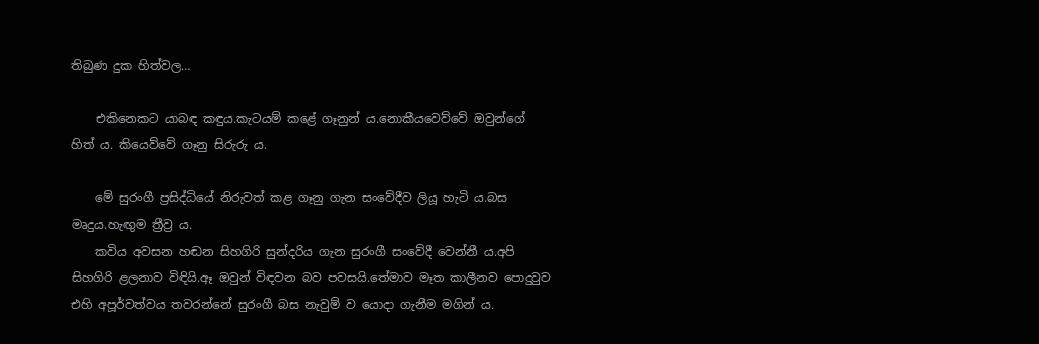තිබුණ දුක හිත්වල…

    එකිනෙකට යාබඳ කඳුය.කැටයම් කළේ ගෑනුන් ය.නොකීයවෙව්වේ ඔවුන්ගේ හිත් ය. කියෙව්වේ ගෑනු සිරුරු ය.

    මේ සුරංගී ප්‍රසිද්ධියේ නිරුවත් කළ ගෑනු ගැන සංවේදීව ලියූ හැටි ය.බස මෘදුය.හැඟුම ත්‍රීව්‍ර ය.
    කවිය අවසන හඬන සිහගිරි සුන්දරිය ගැන සුරංගී සංවේදී වෙන්නී ය.අපි සිහගිරි ළලනාව විඳියි.ඈ ඔවුන් විඳවන බව පවසයි.තේමාව මෑත කාලීනව පොදුවුව එහි අපූර්වත්වය තවරන්නේ සුරංගී බස නැවුම් ව යොදා ගැනීම මගින් ය.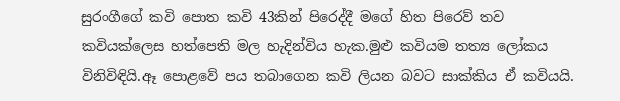සුරංගීගේ කවි පොත කවි 43කින් පිරෙද්දී මගේ හිත පිරෙව් තව කවියක්ලෙස හත්පෙති මල හැදින්විය හැක.මුළු කවියම තත්‍ය ලෝකය විනිවිඳියි.ඈ පොළවේ පය තබාගෙන කවි ලියන බවට සාක්කිය ඒ කවියයි.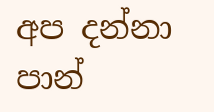අප දන්නා පාන්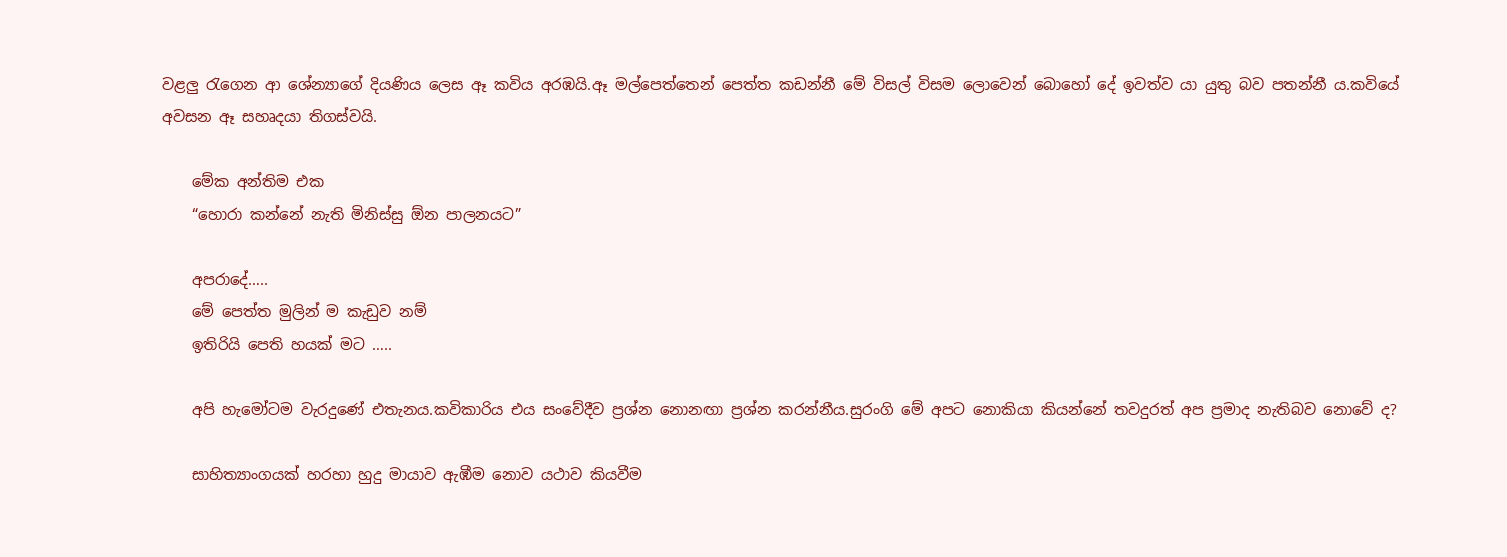වළලු රැගෙන ආ ශේන්‍යාගේ දියණිය ලෙස ඈ කවිය අරඹයි.ඈ මල්පෙත්තෙන් පෙත්ත කඩන්නී මේ විසල් විසම ලොවෙන් බොහෝ දේ ඉවත්ව යා යුතු බව පතන්නී ය.කවියේ අවසන ඈ සහෘදයා තිගස්වයි.

    මේක අන්තිම එක
    “හොරා කන්නේ නැති මිනිස්සු ඕන පාලනයට”

    අපරාදේ…..
    මේ පෙත්ත මුලින් ම කැඩුව නම්
    ඉතිරියි පෙති හයක් මට …..

    අපි හැමෝටම වැරදුණේ එතැනය.කවිකාරිය එය සංවේදීව ප්‍රශ්න නොනඟා ප්‍රශ්න කරන්නීය.සුරංගි මේ අපට නොකියා කියන්නේ තවදුරත් අප ප්‍රමාද නැතිබව නොවේ ද?

    සාහිත්‍යාංගයක් හරහා හුදු මායාව ඇඹීම නොව යථාව කියවීම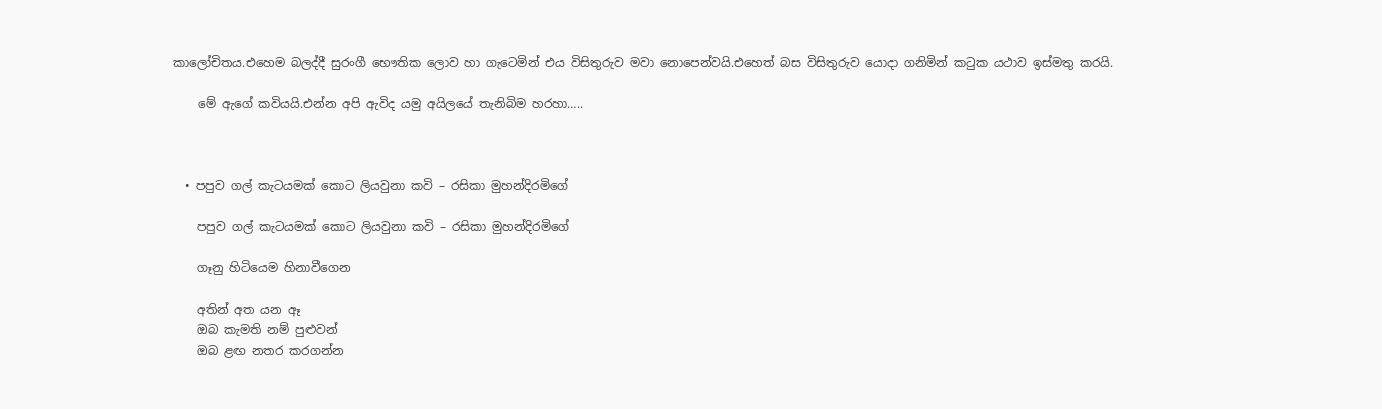කාලෝචිතය.එහෙම බලද්දී සුරංගී භෞතික ලොව හා ගැටෙමින් එය විසිතුරුව මවා නොපෙන්වයි.එහෙත් බස විසිතුරුව යොදා ගනිමින් කටුක යථාව ඉස්මතු කරයි.

    මේ ඇගේ කවියයි.එන්න අපි ඇවිද යමු අයිලයේ තැනිබිම හරහා…..



  • පපුව ගල් කැටයමක් කොට ලියවුනා කවි – රසිකා මුහන්දිරමිගේ

    පපුව ගල් කැටයමක් කොට ලියවුනා කවි – රසිකා මුහන්දිරමිගේ

    ගෑනු හිටියෙම හිනාවීගෙන

    අතින් අත යන ඈ
    ඔබ කැමති නම් පුළුවන්
    ඔබ ළඟ නතර කරගන්න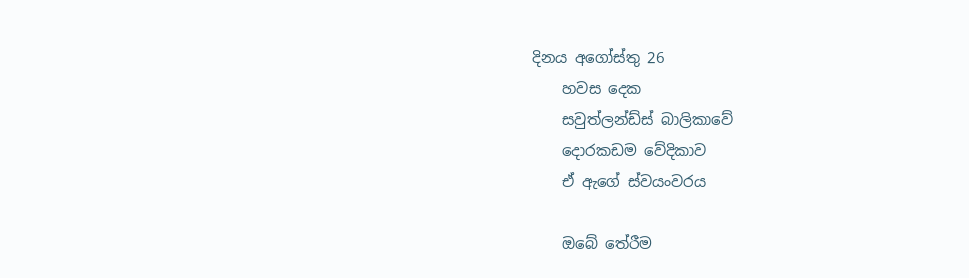දිනය අගෝස්තු 26
    හවස දෙක
    සවුත්ලන්ඩ්ස් බාලිකාවේ
    දොරකඩම වේදිකාව
    ඒ ඇගේ ස්වයංවරය

    ඔබේ තේරීම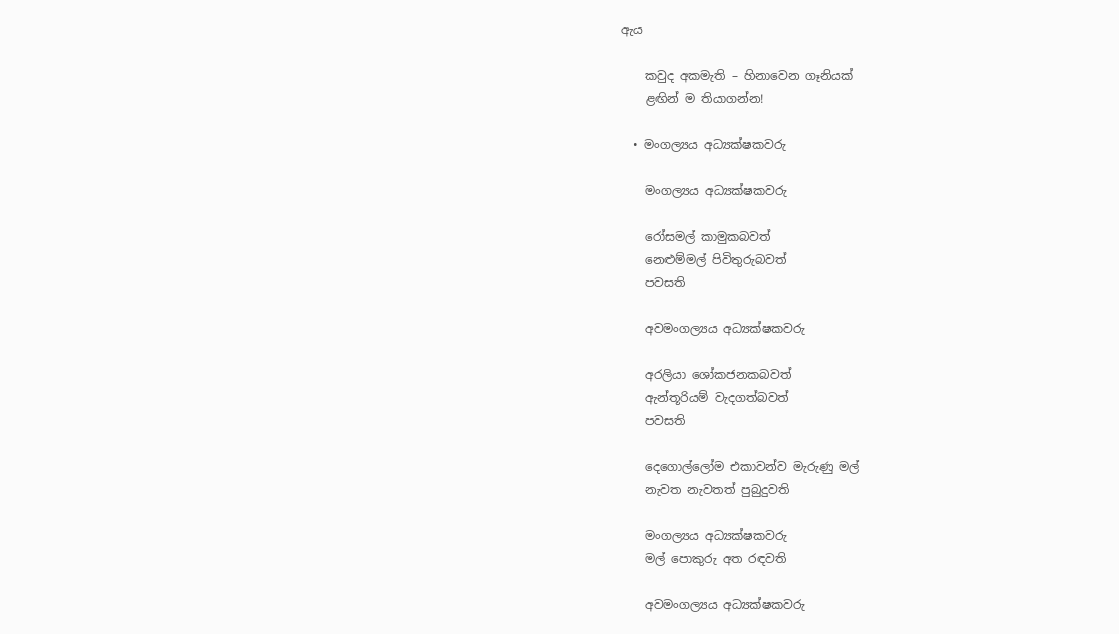ඇය

    කවුද අකමැති – හිනාවෙන ගෑනියක්
    ළඟින් ම තියාගන්න!

  • මංගල්‍යය අධ්‍යක්ෂකවරු

    මංගල්‍යය අධ්‍යක්ෂකවරු

    රෝසමල් කාමුකබවත්
    නෙළුම්මල් පිවිතුරුබවත්
    පවසති

    අවමංගල්‍යය අධ්‍යක්ෂකවරු

    අරලියා ශෝකජනකබවත්
    ඇන්තූරියම් වැදගත්බවත්
    පවසති

    දෙගොල්ලෝම එකාවන්ව මැරුණු මල්
    නැවත නැවතත් පුබුදුවති

    මංගල්‍යය අධ්‍යක්ෂකවරු
    මල් පොකුරු අත රඳවති

    අවමංගල්‍යය අධ්‍යක්ෂකවරු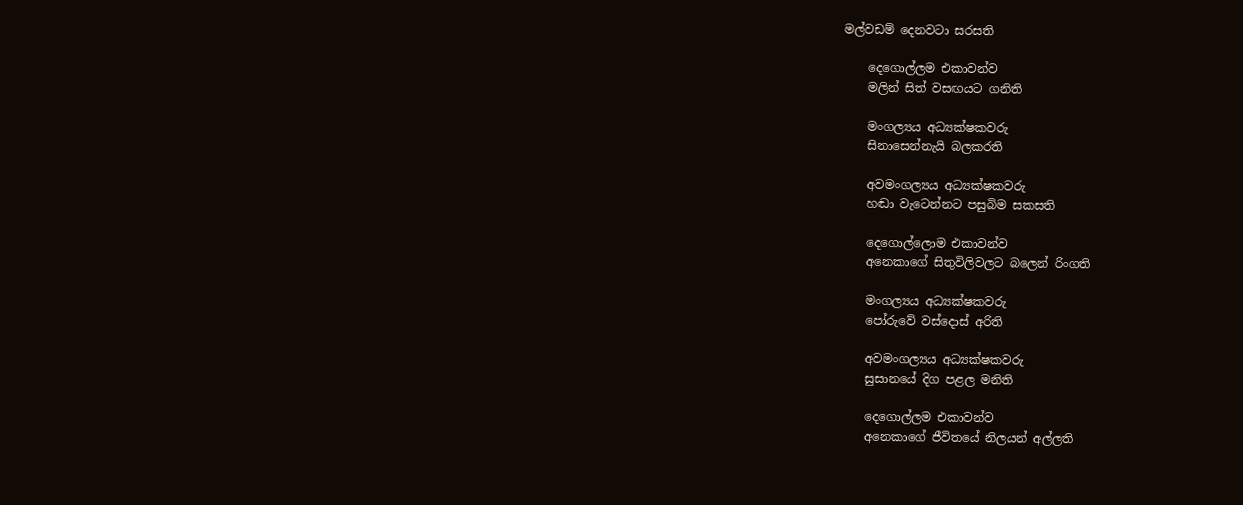මල්වඩම් දෙනවටා සරසති

    දෙගොල්ලම එකාවන්ව
    මලින් සිත් වසඟයට ගනිති

    මංගල්‍යය අධ්‍යක්ෂකවරු
    සිනාසෙන්නැයි බලකරති

    අවමංගල්‍යය අධ්‍යක්ෂකවරු
    හඬා වැටෙන්නට පසුබිම සකසති

    දෙගොල්ලොම එකාවන්ව
    අනෙකාගේ සිතුවිලිවලට බලෙන් රිංගති

    මංගල්‍යය අධ්‍යක්ෂකවරු
    පෝරුවේ වස්දොස් අරිති

    අවමංගල්‍යය අධ්‍යක්ෂකවරු
    සුසානයේ දිග පළල මනිති

    දෙගොල්ලම එකාවන්ව
    අනෙකාගේ ජීවිතයේ නිලයන් අල්ලති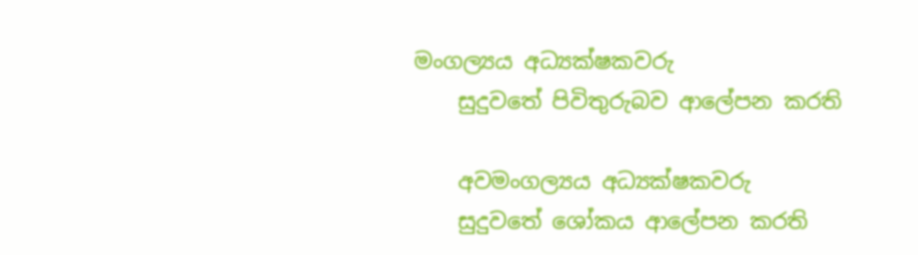මංගල්‍යය අධ්‍යක්ෂකවරු
    සුදුවතේ පිවිතුරුබව ආලේපන කරති

    අවමංගල්‍යය අධ්‍යක්ෂකවරු
    සුදුවතේ ශෝකය ආලේපන කරති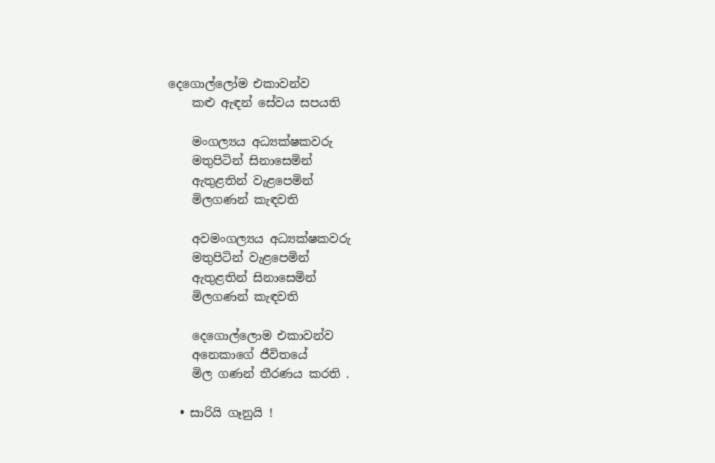දෙගොල්ලෝම එකාවන්ව
    කළු ඇඳන් සේවය සපයති

    මංගල්‍යය අධ්‍යක්ෂකවරු
    මතුපිටින් සිනාසෙමින්
    ඇතුළතින් වැළපෙමින්
    මිලගණන් කැඳවති

    අවමංගල්‍යය අධ්‍යක්ෂකවරු
    මතුපිටින් වැළපෙමින්
    ඇතුළතින් සිනාසෙමින්
    මිලගණන් කැඳවති

    දෙගොල්ලොම එකාවන්ව
    අනෙකාගේ ජීවිතයේ
    මිල ගණන් තීරණය කරති .

  • සාරියි ගෑනුයි !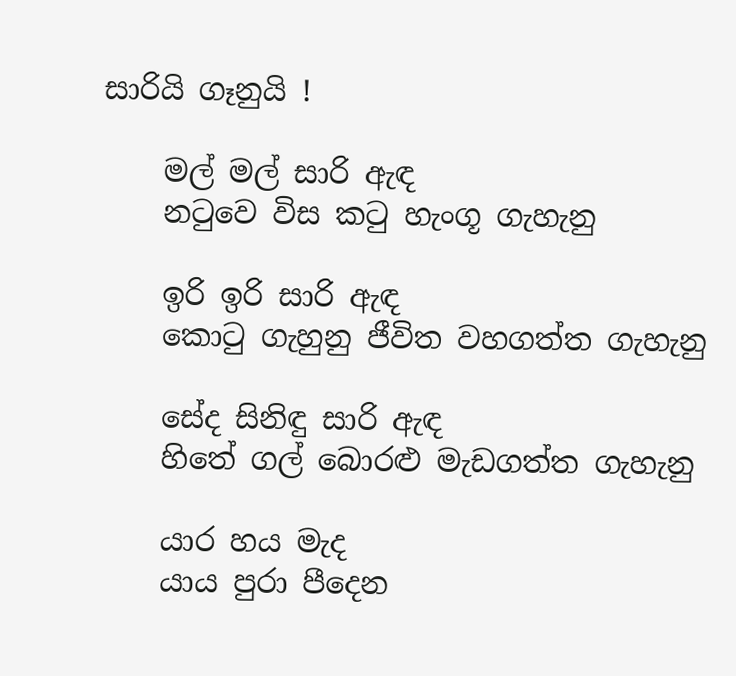සාරියි ගෑනුයි !

    මල් මල් සාරි ඇඳ
    නටුවෙ විස කටු හැංගූ ගැහැනු

    ඉරි ඉරි සාරි ඇඳ
    කොටු ගැහුනු ජීවිත වහගත්ත ගැහැනු

    සේද සිනිඳු සාරි ඇඳ
    හිතේ ගල් බොරළු මැඩගත්ත ගැහැනු

    යාර හය මැද
    යාය පුරා පීදෙන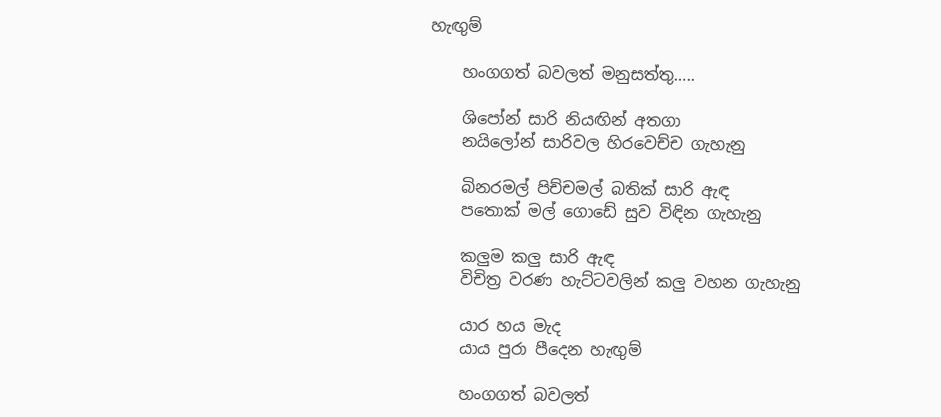හැඟුම්

    හංගගත් බවලත් මනුසත්තු…..

    ශිපෝන් සාරි නියඟින් අතගා
    නයිලෝන් සාරිවල හිරවෙච්ච ගැහැනු

    බිනරමල් පිච්චමල් බතික් සාරි ඇඳ
    පතොක් මල් ගොඩේ සුව විඳින ගැහැනු

    කලුම කලු සාරි ඇඳ
    විචිත්‍ර වරණ හැට්ටවලින් කලු වහන ගැහැනු

    යාර හය මැද
    යාය පුරා පීදෙන හැඟුම්

    හංගගත් බවලත්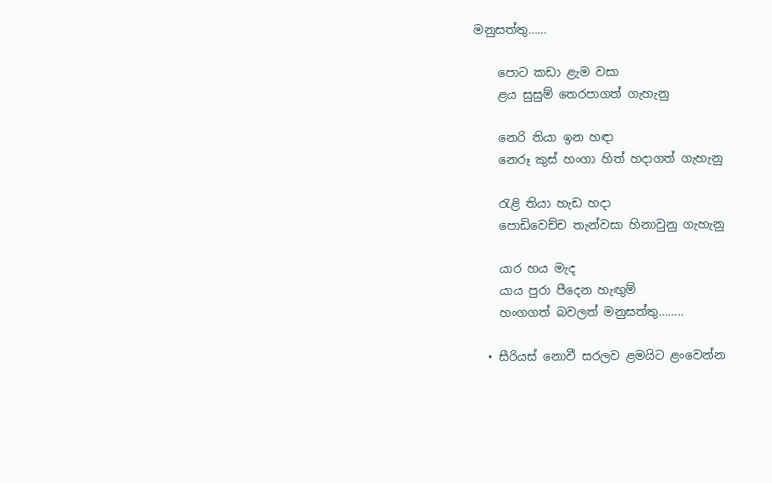මනුසත්තු……

    පොට කඩා ළැම වසා
    ළය සුසුම් තෙරපාගත් ගැහැනු

    නෙරි තියා ඉන හඳා
    නෙරූ කුස් හංගා හිත් හදාගත් ගැහැනු

    රැළි තියා හැඩ හදා
    පොඩිවෙච්ච තැන්වසා හිනාවුනු ගැහැනු

    යාර හය මැද
    යාය පුරා පීදෙන හැඟුම්
    හංගගත් බවලත් මනුසත්තු……..

  • සීරියස් නොවී සරලව ළමයිට ළංවෙන්න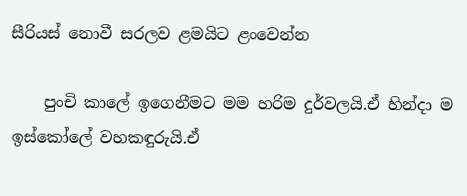සීරියස් නොවී සරලව ළමයිට ළංවෙන්න

    පුංචි කාලේ ඉගෙනීමට මම හරිම දුර්වලයි.ඒ හින්දා ම ඉස්කෝලේ වහකඳුරුයි.ඒ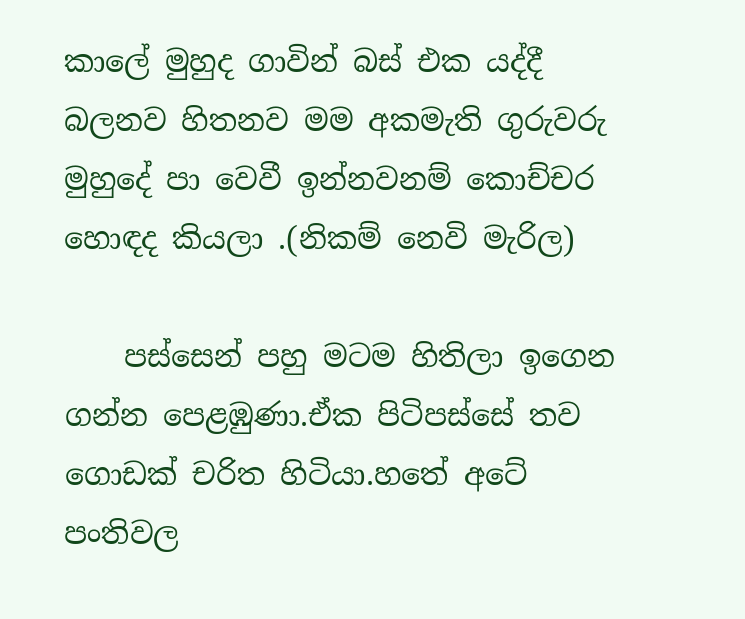කාලේ මුහුද ගාවින් බස් එක යද්දී බලනව හිතනව මම අකමැති ගුරුවරු මුහුදේ පා වෙවී ඉන්නවනම් කොච්චර හොඳද කියලා .(නිකම් නෙවි මැරිල)

    පස්සෙන් පහු මටම හිතිලා ඉගෙන ගන්න පෙළඹුණා.ඒක පිටිපස්සේ තව ගොඩක් චරිත හිටියා.හතේ අටේ පංතිවල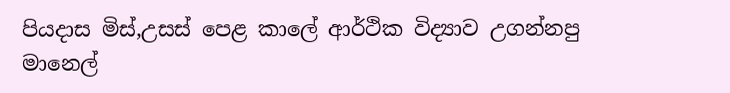පියදාස මිස්,උසස් පෙළ කාලේ ආර්ථික විද්‍යාව උගන්නපු මානෙල්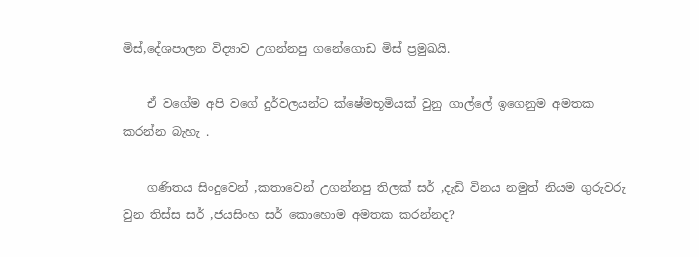මිස්,දේශපාලන විද්‍යාව උගන්නපු ගනේගොඩ මිස් ප්‍රමුඛයි.

    ඒ වගේම අපි වගේ දුර්වලයන්ට ක්ෂේමභූමියක් වුනු ගාල්ලේ ඉගෙනුම අමතක කරන්න බැහැ .

    ගණිතය සිංදුවෙන් ,කතාවෙන් උගන්නපු තිලක් සර් ,දැඩි විනය නමුත් නියම ගුරුවරු වුන තිස්ස සර් ,ජයසිංහ සර් කොහොම අමතක කරන්නද?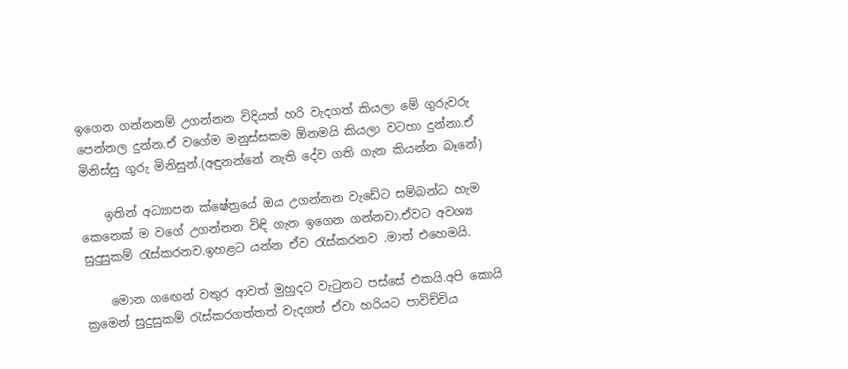ඉගෙන ගන්නනම් උගන්නන විදියත් හරි වැදගත් කියලා මේ ගුරුවරු පෙන්නල දුන්න.ඒ වගේම මනුස්සකම ඕනමයි කියලා වටහා දුන්නා.ඒ මිනිස්සු ගුරු මිනිසුන්.(අඳුනන්නේ නැති දේව ගති ගැන කියන්න බෑනේ)

    ඉතින් අධ්‍යාපන ක්ෂේත්‍රයේ ඔය උගන්නන වැඩේට සම්බන්ධ හැම කෙනෙක් ම වගේ උගන්නන විඳි ගැන ඉගෙන ගන්නවා.ඒවට අවශ්‍ය සුදුසුකම් රැස්කරනව.ඉහළට යන්න ඒව රැස්කරනව .මාත් එහෙමයි.

    මොන ගඟෙන් වතුර ආවත් මුහුදට වැටුනට පස්සේ එකයි.අපි කොයි ක්‍රමෙන් සුදුසුකම් රැස්කරගත්තත් වැදගත් ඒවා හරියට පාවිච්චිය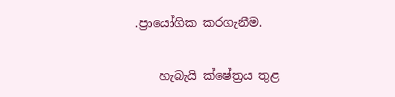.ප්‍රායෝගික කරගැනීම.

    හැබැයි ක්ෂේත්‍රය තුළ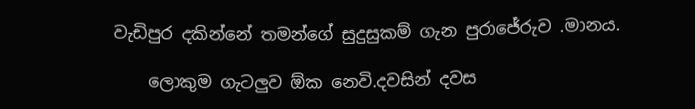වැඩිපුර දකින්නේ තමන්ගේ සුදුසුකම් ගැන පුරාජේරුව .මානය.

    ලොකුම ගැටලුව ඕක නෙවි.දවසින් දවස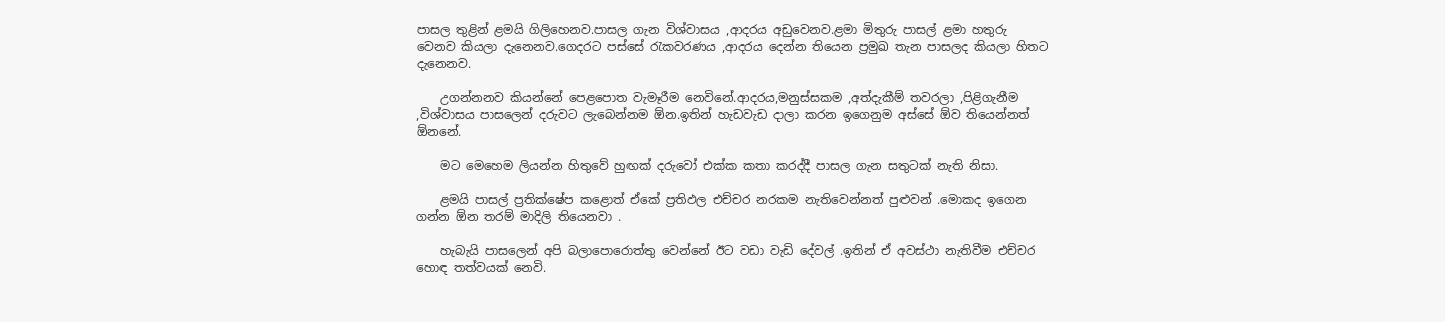පාසල තුළින් ළමයි ගිලිහෙනව.පාසල ගැන විශ්වාසය ,ආදරය අඩුවෙනව.ළමා මිතුරු පාසල් ළමා හතුරු වෙනව කියලා දැනෙනව.ගෙදරට පස්සේ රැකවරණය ,ආදරය දෙන්න තියෙන ප්‍රමුඛ තැන පාසලද කියලා හිතට දැනෙනව.

    උගන්නනව කියන්නේ පෙළපොත වැමෑරීම නෙවිනේ.ආදරය,මනුස්සකම ,අත්දැකීම් තවරලා ,පිළිගැනීම ,විශ්වාසය පාසලෙන් දරුවට ලැබෙන්නම ඕන.ඉතින් හැඩවැඩ දාලා කරන ඉගෙනුම අස්සේ ඕව තියෙන්නත් ඕනනේ.

    මට මෙහෙම ලියන්න හිතුවේ හුඟක් දරුවෝ එක්ක කතා කරද්දී පාසල ගැන සතුටක් නැති නිසා.

    ළමයි පාසල් ප්‍රතික්ෂේප කළොත් ඒකේ ප්‍රතිඵල එච්චර නරකම නැතිවෙන්නත් පුළුවන් .මොකද ඉගෙන ගන්න ඕන තරම් මාදිලි තියෙනවා .

    හැබැයි පාසලෙන් අපි බලාපොරොත්තු වෙන්නේ ඊට වඩා වැඩි දේවල් .ඉතින් ඒ අවස්ථා නැතිවීම එච්චර හොඳ තත්වයක් නෙවි.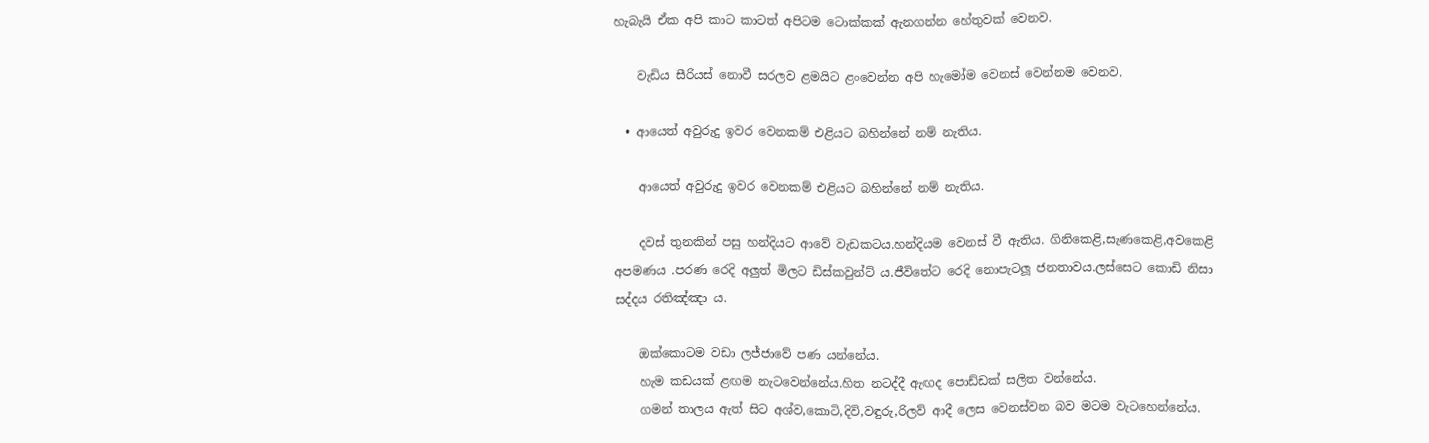හැබැයි ඒක අපි කාට කාටත් අපිටම ටොක්කක් ඇනගන්න හේතුවක් වෙනව.

    වැඩිය සීරියස් නොවී සරලව ළමයිට ළංවෙන්න අපි හැමෝම වෙනස් වෙන්නම වෙනව.

  • ආයෙත් අවුරුදු ඉවර වෙනකම් එළියට බහින්නේ නම් නැතිය.

    ආයෙත් අවුරුදු ඉවර වෙනකම් එළියට බහින්නේ නම් නැතිය.

    දවස් තුනකින් පසු හන්දියට ආවේ වැඩකටය.හන්දියම වෙනස්‍ වී ඇතිය. ගිනිකෙළි,සැණකෙළි,අවකෙළි අපමණය .පරණ රෙදි අලුත් මිලට ඩිස්කවුන්ට් ය.ජීවිතේට රෙදි නොපැටලූ ජනතාවය.ලස්සෙට කොඩි නිසා සද්දය රතිඤ්ඤා ය.

    ඔක්කොටම වඩා ලජ්ජාවේ පණ යන්නේය.
    හැම කඩයක් ළඟම නැටවෙන්නේය.හිත නටද්දී ඇඟද පොඩ්ඩක් සලිත වන්නේය.
    ගමන් තාලය ඇත් සිට අශ්ව,කොටි,දිවි,වඳුරු,රිලව් ආදී ලෙස වෙනස්වන බව මටම වැටහෙන්නේය.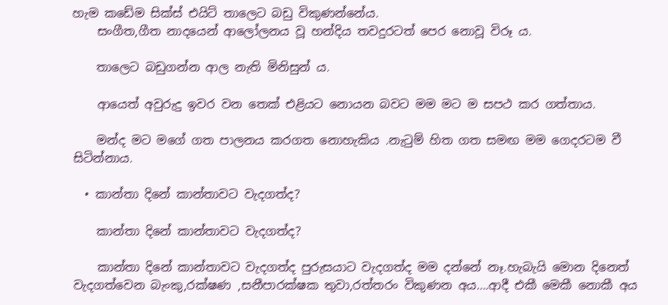හැම කඩේම සික්ස් එයිට් තාලෙට බඩු විකුණන්නේය.
    සංගීත,ගීත නාදයෙන් ආලෝලනය වූ හන්දිය තවදුරටත් පෙර නොවූ විරූ ය.

    තාලෙට බඩුගන්න ආල නැති මිනිසුන් ය.

    ආයෙත් අවුරුදු ඉවර වන තෙක් එළියට නොයන බවට මම මට ම සපථ කර ගත්තාය.

    මන්ද මට මගේ ගත පාලනය කරගත නොහැකිය .නැටුම් හිත ගත සමඟ මම ගෙදරටම වී සිටින්නාය.

  • කාන්තා දිනේ කාන්තාවට වැදගත්ද?

    කාන්තා දිනේ කාන්තාවට වැදගත්ද?

    කාන්තා දිනේ කාන්තාවට වැදගත්ද පුරුසයාට වැදගත්ද මම දන්නේ නෑ.හැබැයි මොන දිනෙත් වැදගත්වෙන බැංකු,රක්ෂණ ,සනීපාරක්ෂක තුවා,රත්තරං විකුණන අය….ආදී එකී මෙකී නොකී අය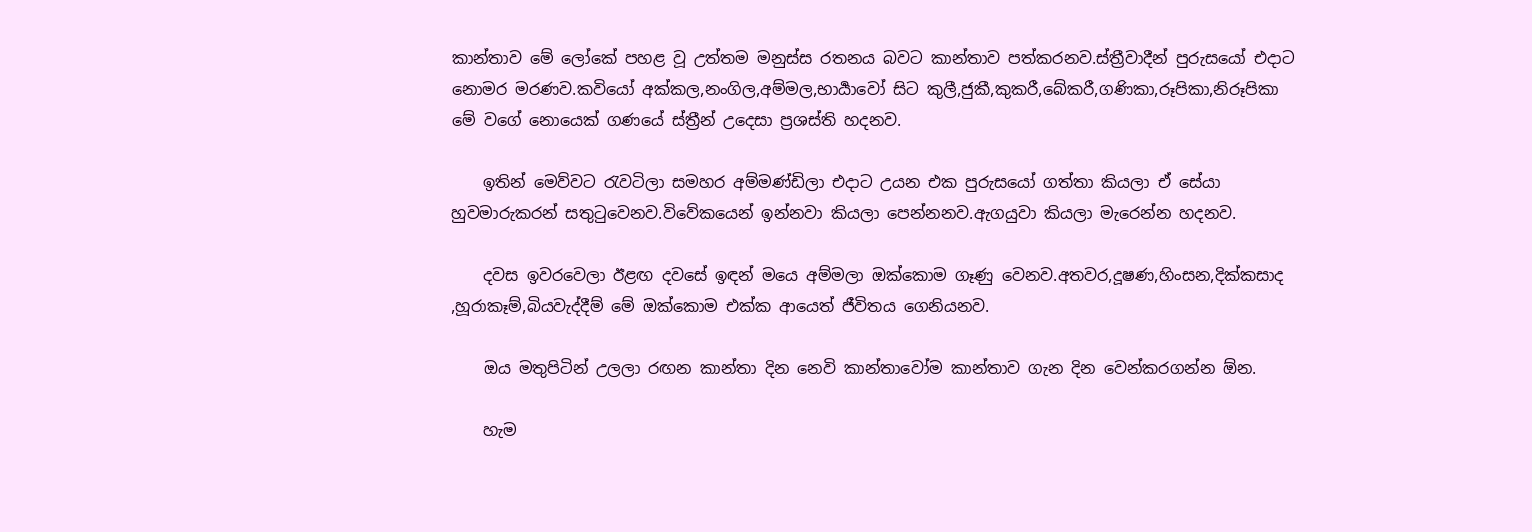කාන්තාව මේ ලෝකේ පහළ වූ උත්තම මනුස්ස රතනය බවට කාන්තාව පත්කරනව.ස්ත්‍රීවාදීන් පුරුසයෝ එදාට නොමර මරණව.කවියෝ අක්කල,නංගිල,අම්මල,භාර්‍යාවෝ සිට කුලී,ජුකී,කුකරී,බේකරී,ගණිකා,රූපිකා,නිරූපිකා මේ වගේ නොයෙක් ගණයේ ස්ත්‍රීන් උදෙසා ප්‍රශස්ති හදනව.

    ඉතින් මෙව්වට රැවටිලා සමහර අම්මණ්ඩිලා එදාට උයන එක පුරුසයෝ ගත්තා කියලා ඒ සේයා හුවමාරුකරන් සතුටුවෙනව.විවේකයෙන් ඉන්නවා කියලා පෙන්නනව.ඇගයුවා කියලා මැරෙන්න හදනව.

    දවස ඉවරවෙලා ඊළඟ දවසේ ඉඳන් මයෙ අම්මලා ඔක්කොම ගෑණු වෙනව.අතවර,දූෂණ,හිංසන,දික්කසාද ,හූරාකෑම්,බියවැද්දීම් මේ ඔක්කොම එක්ක ආයෙත් ජීවිතය ගෙනියනව.

    ඔය මතුපිටින් උලලා රඟන කාන්තා දින නෙවි කාන්තාවෝම කාන්තාව ගැන දින වෙන්කරගන්න ඕන.

    හැම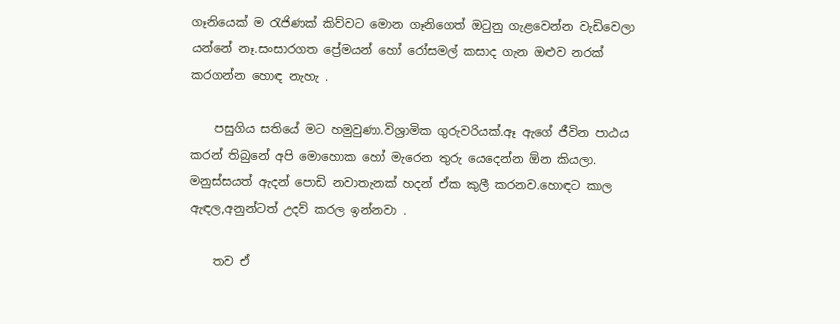ගෑනියෙක් ම රැජිණක් කිව්වට මොන ගෑනිගෙත් ඔටුනු ගැළවෙන්න වැඩිවෙලා යන්නේ නෑ.සංසාරගත ප්‍රේමයන් හෝ රෝසමල් කසාද ගැන ඔළුව නරක් කරගන්න හොඳ නැහැ .

    පසුගිය සතියේ මට හමුවුණා.විශ්‍රාමික ගුරුවරියක්.ඈ ඇගේ ජීවින පාඨය කරන් තිබුනේ අපි මොහොක හෝ මැරෙන තුරු යෙදෙන්න ඕන කියලා. මනුස්සයත් ඇදන් පොඩි නවාතැනක් හදන් ඒක කුලී කරනව.හොඳට කාල ඇඳල,අනුන්ටත් උදව් කරල ඉන්නවා .

    තව ඒ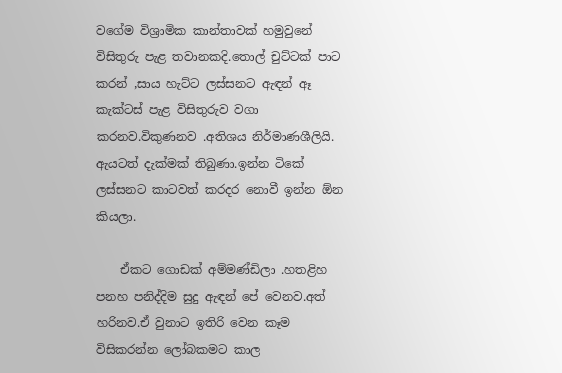වගේම විශ්‍රාමික කාන්තාවක් හමුවුනේ විසිතුරු පැළ තවානකදි.තොල් චුට්ටක් පාට කරන් ,සාය හැට්ට ලස්සනට ඇඳන් ඈ කැක්ටස් පැළ විසිතුරුව වගා කරනව.විකුණනව .අතිශය නිර්මාණශීලියි. ඇයටත් දැක්මක් තිබුණා.ඉන්න ටිකේ ලස්සනට කාටවත් කරදර නොවී ඉන්න ඕන කියලා.

    ඒකට ගොඩක් අම්මණ්ඩිලා .හතළිහ පනහ පනිද්දිම සුදු ඇඳන් පේ වෙනව.අත් හරිනව.ඒ වුනාට ඉතිරි වෙන කෑම විසිකරන්න ලෝබකමට කාල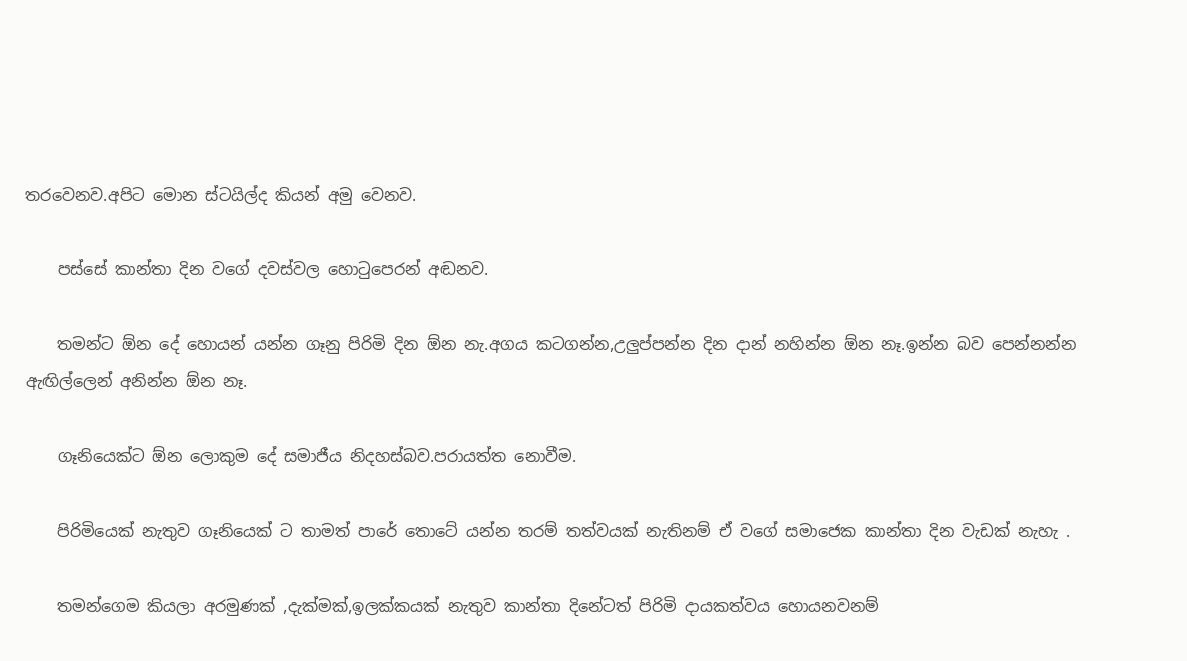තරවෙනව.අපිට මොන ස්ටයිල්ද කියන් අමු වෙනව.

    පස්සේ කාන්තා දින වගේ දවස්වල හොටුපෙරන් අඬනව.

    තමන්ට ඕන දේ හොයන් යන්න ගෑනු පිරිමි දින ඕන නැ.අගය කටගන්න,උලුප්පන්න දින දාන් නහින්න ඕන නෑ.ඉන්න බව පෙන්නන්න ඇඟිල්ලෙන් අනින්න ඕන නෑ.

    ගෑනියෙක්ට ඕන ලොකුම දේ සමාජීය නිදහස්බව.පරායත්ත නොවීම.

    පිරිමියෙක් නැතුව ගෑනියෙක් ට තාමත් පාරේ තොටේ යන්න තරම් තත්වයක් නැතිනම් ඒ වගේ සමාජෙක කාන්තා දින වැඩක් නැහැ .

    තමන්ගෙම කියලා අරමුණක් ,දැක්මක්,ඉලක්කයක් නැතුව කාන්තා දිනේටත් පිරිමි දායකත්වය හොයනවනම්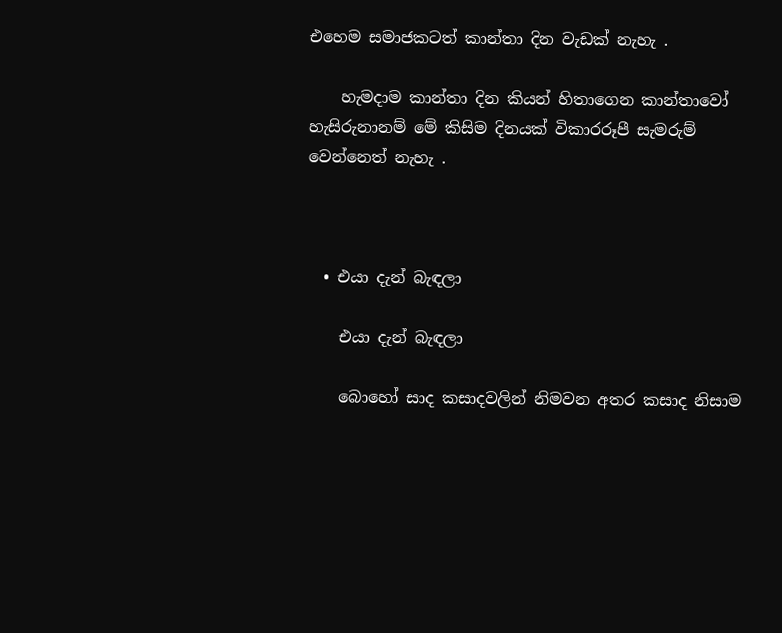එහෙම සමාජකටත් කාන්තා දින වැඩක් නැහැ .

    හැමදාම කාන්තා දින කියන් හිතාගෙන කාන්තාවෝ හැසිරුනානම් මේ කිසිම දිනයක් විකාරරූපී සැමරුම් වෙන්නෙත් නැහැ .



  • එයා දැන් බැඳලා

    එයා දැන් බැඳලා

    බොහෝ සාද කසාදවලින් නිමවන අතර කසාද නිසාම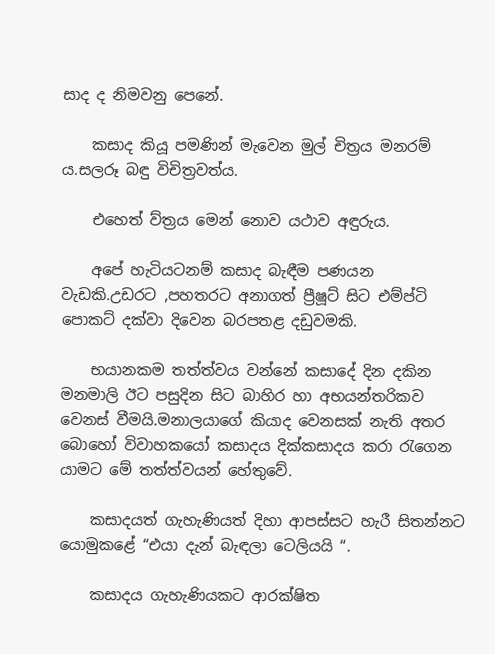සාද ද නිමවනු පෙනේ.

    කසාද කියූ පමණින් මැවෙන මුල් චිත්‍රය මනරම් ය.සලරූ බඳු විචිත්‍රවත්ය.

    එහෙත් ව්ත්‍රය මෙන් නොව යථාව අඳුරුය.

    අපේ හැටියටනම් කසාද බැඳීම පණයන වැඩකි.උඩරට ,පහතරට අනාගත් ප්‍රීෂූට් සිට එම්ප්ටි පොකට් දක්වා දිවෙන බරපතළ දඩුවමකි.

    භයානකම තත්ත්වය වන්නේ කසාදේ දින දකින මනමාලි ඊට පසුදින සිට බාහිර හා අභයන්තරිකව වෙනස් වීමයි.මනාලයාගේ කියාද වෙනසක් නැති අතර බොහෝ විවාහකයෝ කසාදය දික්කසාදය කරා රැගෙන යාමට මේ තත්ත්වයන් හේතුවේ.

    කසාදයත් ගැහැණියත් දිහා ආපස්සට හැරී සිතන්නට යොමුකළේ “එයා දැන් බැඳලා ටෙලියයි “.

    කසාදය ගැහැණියකට ආරක්ෂිත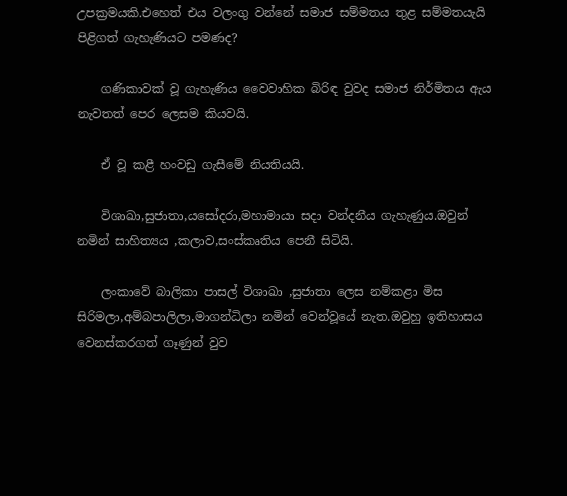උපක්‍රමයකි.එහෙත් එය වලංගු වන්නේ සමාජ සම්මතය තුළ සම්මතයැයි පිළිගත් ගැහැණියට පමණද?

    ගණිකාවක් වූ ගැහැණිය වෛවාහික බිරිඳ වුවද සමාජ නිර්මිතය ඇය නැවතත් පෙර ලෙසම කියවයි.

    ඒ වූ කළී හංවඩු ගැසීමේ නියතියයි.

    විශාඛා,සුජාතා,යසෝදරා,මහාමායා සදා වන්දනීය ගැහැණුය.ඔවුන් නමින් සාහිත්‍යය ,කලාව,සංස්කෘතිය පෙනී සිටියි.

    ලංකාවේ බාලිකා පාසල් විශාඛා ,සුජාතා ලෙස නම්කළා මිස සිරිමලා,අම්බපාලිලා,මාගන්ධිලා නමින් වෙන්වූයේ නැත.ඔවුහු ඉතිහාසය වෙනස්කරගත් ගෑණුන් වුව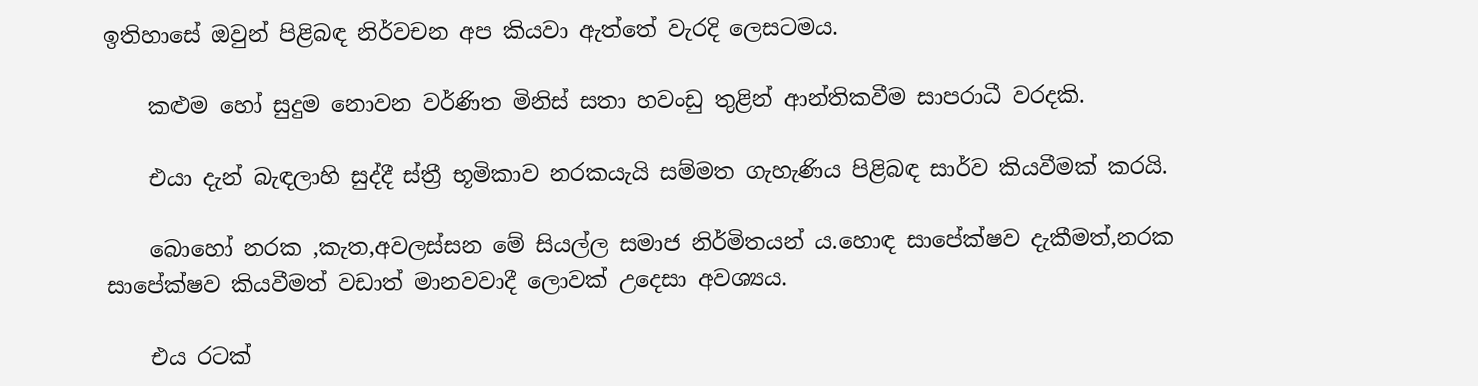ඉතිහාසේ ඔවුන් පිළිබඳ නිර්වචන අප කියවා ඇත්තේ වැරදි ලෙසටමය.

    කළුම හෝ සුදුම නොවන වර්ණිත මිනිස් සතා හවංඩු තුළින් ආන්තිකවීම සාපරාධී වරදකි.

    එයා දැන් බැඳලාහි සුද්දී ස්ත්‍රී භූමිකාව නරකයැයි සම්මත ගැහැණිය පිළිබඳ සාර්ව කියවීමක් කරයි.

    බොහෝ නරක ,කැත,අවලස්සන මේ සියල්ල සමාජ නිර්මිතයන්‍ ය.හොඳ සාපේක්ෂව දැකීමත්,නරක සාපේක්ෂව කියවීමත් වඩාත් මානවවාදී ලොවක් උදෙසා අවශ්‍යය.

    එය රටක්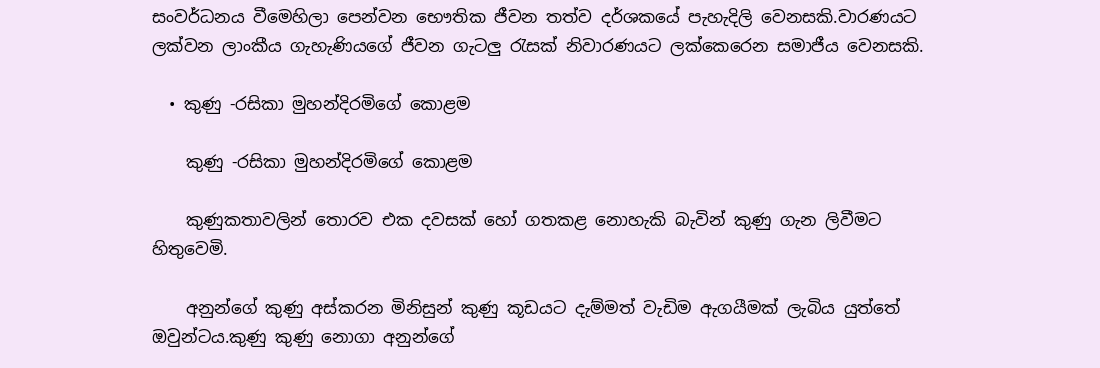සංවර්ධනය වීමෙහිලා පෙන්වන භෞතික ජීවන තත්ව දර්ශකයේ පැහැදිලි වෙනසකි.වාරණයට ලක්වන ලාංකීය ගැහැණියගේ ජීවන ගැටලු රැසක් නිවාරණයට ලක්කෙරෙන සමාජීය වෙනසකි.

  • කුණු -රසිකා මුහන්දිරමිගේ කොළම

    කුණු -රසිකා මුහන්දිරමිගේ කොළම

    කුණුකතාවලින් තොරව එක දවසක් හෝ ගතකළ නොහැකි බැවින් කුණු ගැන ලිවීමට හිතුවෙමි.

    අනුන්ගේ කුණු අස්කරන මිනිසුන් කුණු කූඩයට දැම්මත් වැඩිම ඇගයීමක් ලැබිය යුත්තේ ඔවුන්ටය.කුණු කුණු නොගා අනුන්ගේ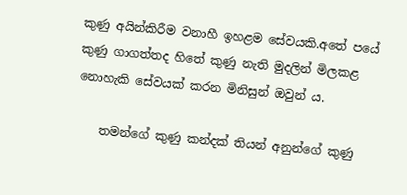කුණු අයින්කිරීම වනාහී ඉහළම සේවයකි.අතේ පයේ කුණු ගාගත්තද හිතේ කුණු නැති මුදලින් මිලකළ නොහැකි සේවයක් කරන මිනිසුන් ඔවුන්‍ ය.

    තමන්ගේ කුණු කන්දක් තියන් අනුන්ගේ කුණු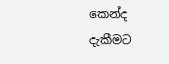කෙන්ද දැකීමට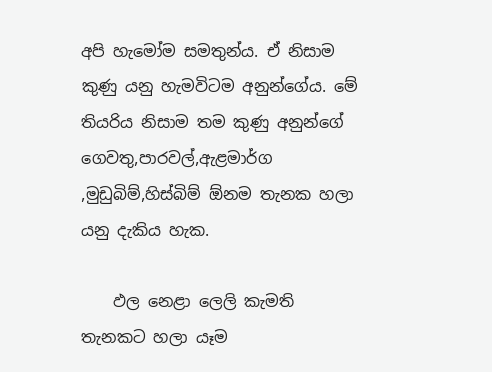අපි හැමෝම සමතුන්ය. ඒ නිසාම කුණු යනු හැමවිටම අනුන්ගේය. මේ තියරිය නිසාම තම කුණු අනුන්ගේ ගෙවතු,පාරවල්,ඇළමාර්ග ,මුඩුබිම්,හිස්බිම් ඕනම තැනක හලා යනු දැකිය හැක.

    ඵල නෙළා ලෙලි කැමති තැනකට හලා යෑම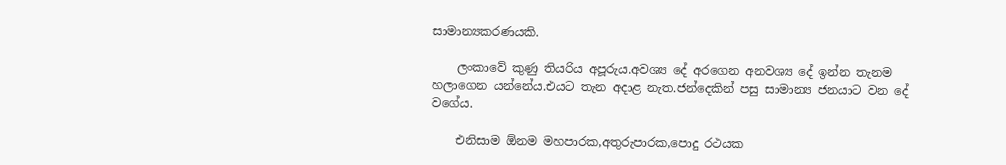සාමාන්‍යකරණයකි.

    ලංකාවේ කුණු තියරිය අපූරුය.අවශ්‍ය දේ අරගෙන අනවශ්‍ය දේ ඉන්න තැනම හලාගෙන යන්නේය.එයට තැන අදාළ නැත.ජන්දෙකින් පසු සාමාන්‍ය ජනයාට වන දේ වගේය.

    එනිසාම ඕනම මහපාරක,අතුරුපාරක,පොදු රථයක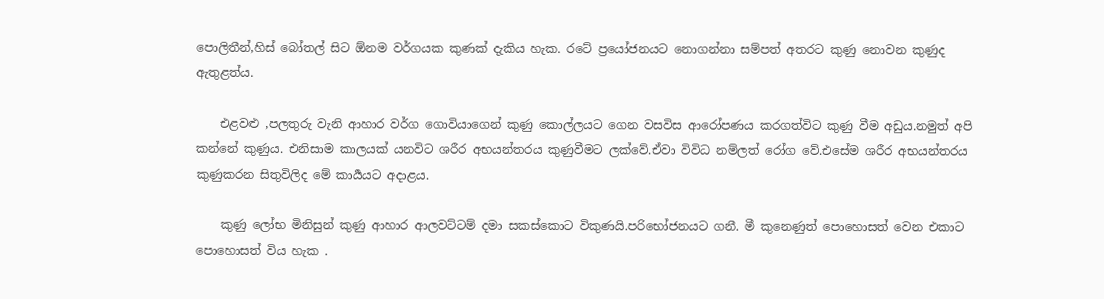පොලිතීන්,හිස් බෝතල් සිට ඕනම වර්ගයක කුණක් දැකිය හැක. රටේ ප්‍රයෝජනයට නොගන්නා සම්පත් අතරට කුණු නොවන කුණුද ඇතුළත්ය.

    එළවළු ,පලතුරු වැනි ආහාර වර්ග ගොවියාගෙන් කුණු කොල්ලයට ගෙන වසවිස ආරෝපණය කරගත්විට කුණු වීම අඩුය.නමුත් අපි කන්නේ කුණුය. එනිසාම කාලයක් යනවිට ශරීර අභයන්තරය කුණුවීමට ලක්වේ.ඒවා විවිධ නම්ලත් රෝග වේ.එසේම ශරීර අභයන්තරය කුණුකරන සිතුවිලිද මේ කාර්‍යයට අදාළය.

    කුණු ලෝභ මිනිසුන් කුණු ආහාර ආලවට්ටම් දමා සකස්කොට විකුණයි.පරිභෝජනයට ගනී. මී කුනෙණුත් පොහොසත් වෙන එකාට පොහොසත් විය හැක .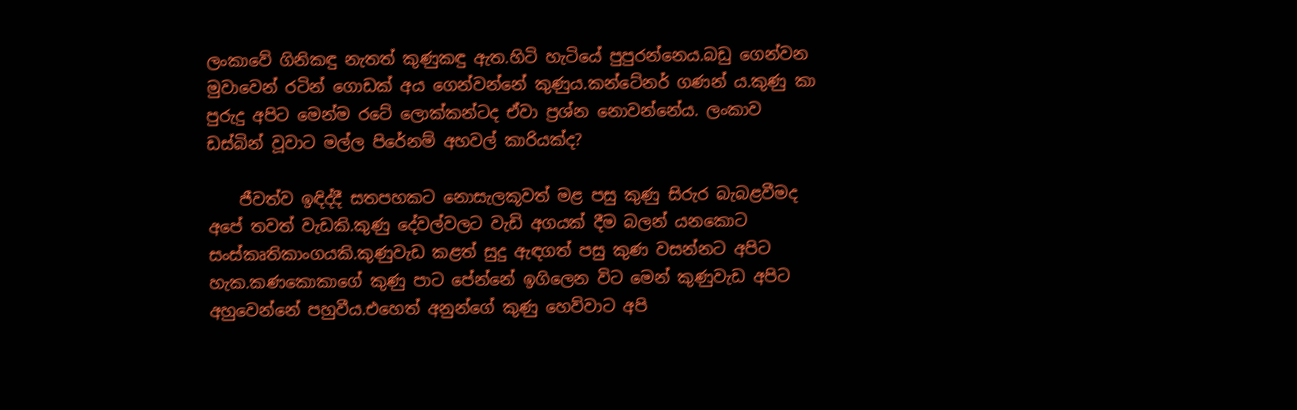ලංකාවේ ගිනිකඳු නැතත් කුණුකඳු ඇත.හිටි හැටියේ පුපුරන්නෙය.බඩු ගෙන්වන මුවාවෙන් රටින් ගොඩක් අය ගෙන්වන්නේ කුණුය.කන්ටේනර් ගණන්‍ ය.කුණු කා පුරුදු අපිට මෙන්ම රටේ ලොක්කන්ටද ඒවා ප්‍රශ්න නොවන්නේය. ලංකාව ඩස්බින් වූවාට මල්ල පිරේනම් අහවල් කාරියක්ද?

    ජීවත්ව ඉඳිද්දී සතපහකට නොසැලකූවත් මළ පසු කුණු සිරුර බැබළවීමද අපේ තවත් වැඩකි.කුණු දේවල්වලට වැඩි අගයක් දීම බලන් යනකොට සංස්කෘතිකාංගයකි.කුණුවැඩ කළත් සුදු ඇඳගත් පසු කුණ වසන්නට අපිට හැක.කණකොකාගේ කුණු පාට පේන්නේ ඉගිලෙන විට මෙන් කුණුවැඩ අපිට අහුවෙන්නේ පහුවීය.එහෙත් අනුන්ගේ කුණු හෙව්වාට අපි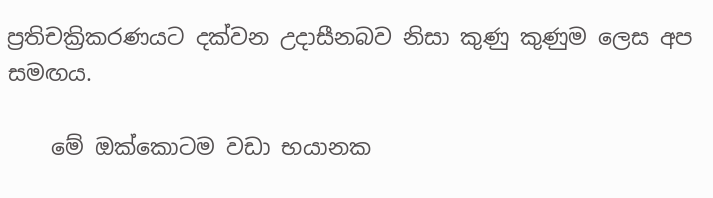ප්‍රතිචක්‍රිකරණයට දක්වන උදාසීනබව නිසා කුණු කුණුම ලෙස අප සමඟය.

    මේ ඔක්කොටම වඩා භයානක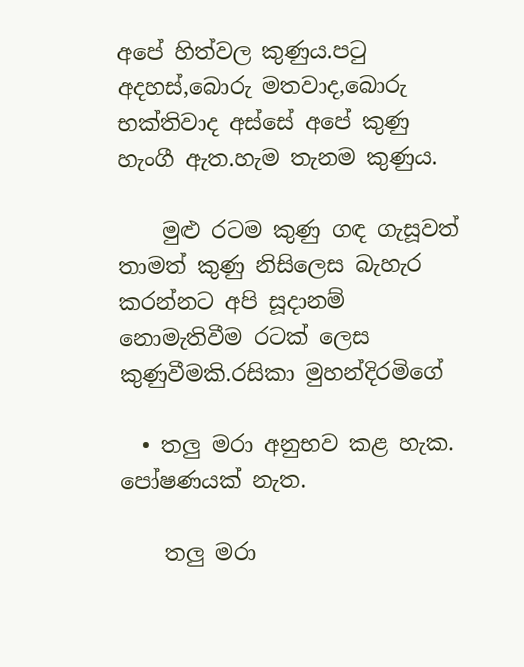අපේ හිත්වල කුණුය.පටු අදහස්,බොරු මතවාද,බොරු භක්තිවාද අස්සේ අපේ කුණු හැංගී ඇත.හැම තැනම කුණුය.

    මුළු රටම කුණු ගඳ ගැසූවත් තාමත් කුණු නිසිලෙස බැහැර කරන්නට අපි සූදානම් නොමැතිවීම රටක් ලෙස කුණුවීමකි.රසිකා මුහන්දිරමිගේ

  • තලු මරා අනුභව කළ හැක.  පෝෂණයක් නැත.

    තලු මරා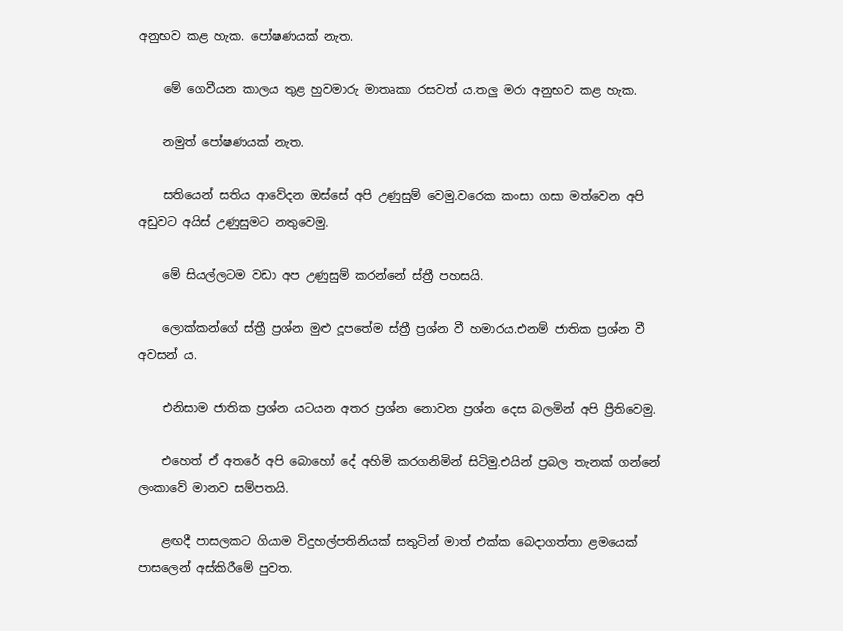අනුභව කළ හැක. පෝෂණයක් නැත.

    මේ ගෙවීයන කාලය තුළ හුවමාරු මාතෘකා රසවත්‍ ය.තලු මරා අනුභව කළ හැක.

    නමුත් පෝෂණයක් නැත.

    සතියෙන් සතිය ආවේදන ඔස්සේ අපි උණුසුම් වෙමු.වරෙක කංසා ගසා මත්වෙන අපි අඩුවට අයිස් උණුසුමට නතුවෙමු.

    මේ සියල්ලටම වඩා අප උණුසුම් කරන්නේ ස්ත්‍රී පහසයි.

    ලොක්කන්ගේ ස්ත්‍රී ප්‍රශ්න මුළු දූපතේම ස්ත්‍රී ප්‍රශ්න වී හමාරය.එනම් ජාතික ප්‍රශ්න වී අවසන් ය.

    එනිසාම ජාතික ප්‍රශ්න යටයන අතර ප්‍රශ්න නොවන ප්‍රශ්න දෙස බලමින් අපි ප්‍රීතිවෙමු.

    එහෙත් ඒ අතරේ අපි බොහෝ දේ අහිමි කරගනිමින් සිටිමු.එයින් ප්‍රබල තැනක් ගන්නේ ලංකාවේ මානව සම්පතයි.

    ළඟදී පාසලකට ගියාම විදුහල්පතිනියක් සතුටින් මාත් එක්ක බෙදාගත්තා ළමයෙක් පාසලෙන් අස්කිරීමේ පුවත.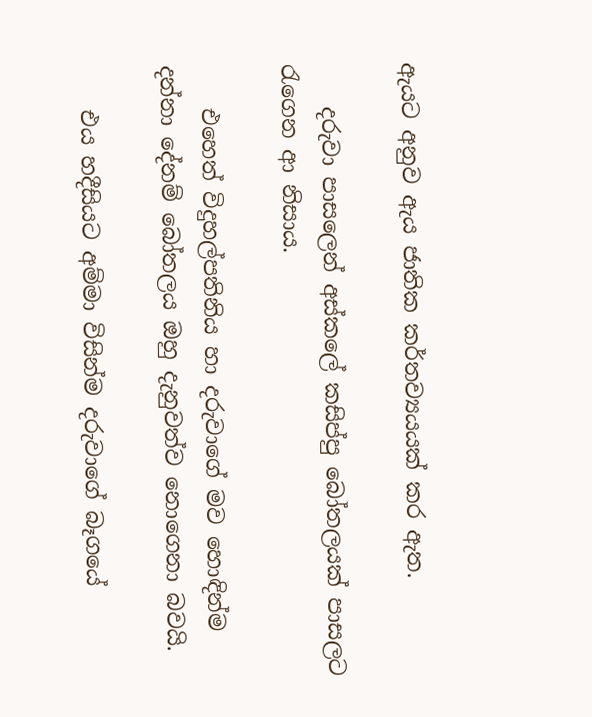ඇයට අනුව ඇය ජාතික කර්තව්‍යයයක් කර ඇත.

    දරුවා පාසලෙන් අස්කලේ කසිප්පු බෝතලයක් පාසලට රැගෙන ආ නිසාය.

    එහෙත් විදුහල්පතිනිය හා දරුවාගේ මව හොඳින්ම දන්නා දේනම් බෝතලය ඔහු දැනුවත්ව නොගෙනා බවයි.

    එය හදීසියට අම්මා විසින්ම දරුවාගේ බෑගයේ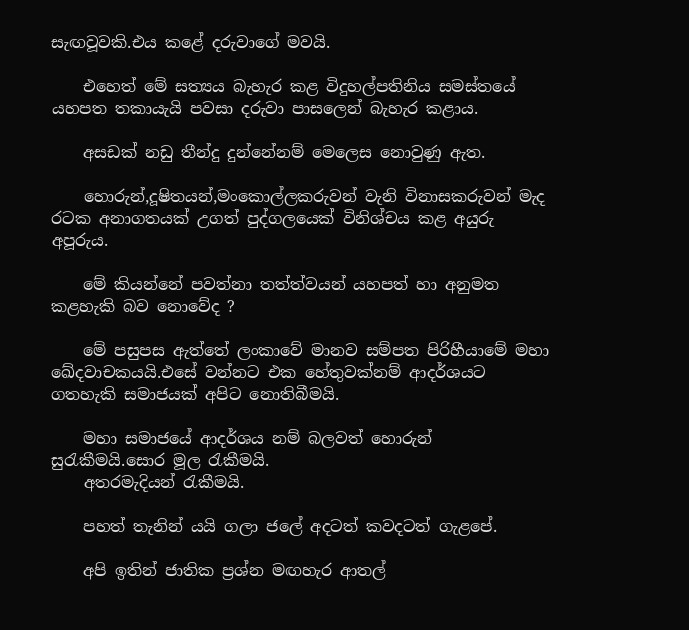සැඟවූවකි.එය කළේ දරුවාගේ මවයි.

    එහෙත් මේ සත්‍යය බැහැර කළ විදුහල්පතිනිය සමස්තයේ යහපත තකායැයි පවසා දරුවා පාසලෙන් බැහැර කළාය.

    අසඩක් නඩු තීන්දු දුන්නේනම් මෙලෙස නොවුණු ඇත.

    හොරුන්,දූෂිතයන්,මංකොල්ලකරුවන් වැනි විනාසකරුවන් මැද රටක අනාගතයක් උගත් පුද්ගලයෙක් විනිශ්චය කළ අයුරු අපූරුය.

    මේ කියන්නේ පවත්නා තත්ත්වයන් යහපත් හා අනුමත කළහැකි බව නොවේද ?

    මේ පසුපස ඇත්තේ ලංකාවේ මානව සම්පත පිරිහීයාමේ මහා ඛේදවාචකයයි.එසේ වන්නට එක හේතුවක්නම් ආදර්ශයට ගතහැකි සමාජයක් අපිට නොතිබීමයි.

    මහා සමාජයේ ආදර්ශය නම් බලවත් හොරුන් සුරැකීමයි.සොර මූල රැකීමයි.
    අතරමැදියන් රැකීමයි.

    පහත් තැනින් යයි ගලා ජලේ අදටත් කවදටත් ගැළපේ.

    අපි ඉතින් ජාතික ප්‍රශ්න මඟහැර ආතල්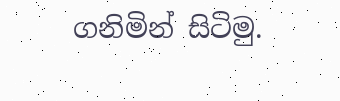ගනිමින් සිටිමු.